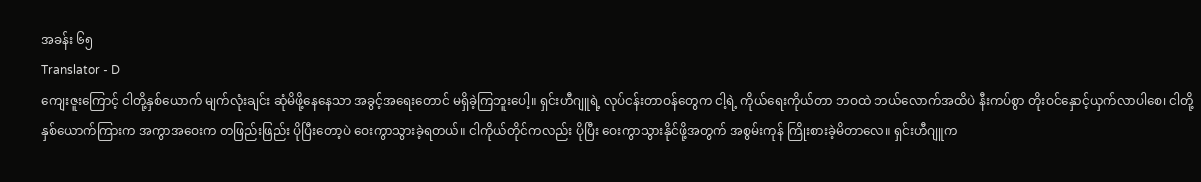အခန်း ၆၅
Translator - D
ကျေးဇူးကြောင့် ငါတို့နှစ်ယောက် မျက်လုံးချင်း ဆုံမိဖို့နေနေသာ အခွင့်အရေးတောင် မရှိခဲ့ကြဘူးပေါ့။ ရှင်းဟီဂျူရဲ့ လုပ်ငန်းတာဝန်တွေက ငါ့ရဲ့ ကိုယ်ရေးကိုယ်တာ ဘဝထဲ ဘယ်လောက်အထိပဲ နီးကပ်စွာ တိုးဝင်နှောင့်ယှက်လာပါစေ၊ ငါတို့နှစ်ယောက်ကြားက အကွာအဝေးက တဖြည်းဖြည်း ပိုပြီးတော့ပဲ ဝေးကွာသွားခဲ့ရတယ်။ ငါကိုယ်တိုင်ကလည်း ပိုပြီး ဝေးကွာသွားနိုင်ဖို့အတွက် အစွမ်းကုန် ကြိုးစားခဲ့မိတာလေ။ ရှင်းဟီဂျူက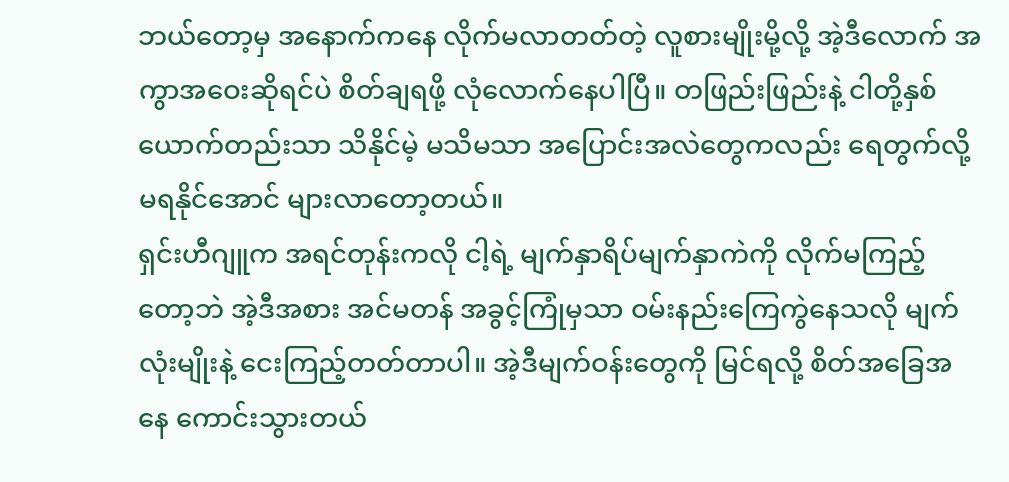ဘယ်တော့မှ အနောက်ကနေ လိုက်မလာတတ်တဲ့ လူစားမျိုးမို့လို့ အဲ့ဒီလောက် အကွာအဝေးဆိုရင်ပဲ စိတ်ချရဖို့ လုံလောက်နေပါပြီ။ တဖြည်းဖြည်းနဲ့ ငါတို့နှစ်ယောက်တည်းသာ သိနိုင်မဲ့ မသိမသာ အပြောင်းအလဲတွေကလည်း ရေတွက်လို့မရနိုင်အောင် များလာတော့တယ်။
ရှင်းဟီဂျူက အရင်တုန်းကလို ငါ့ရဲ့ မျက်နှာရိပ်မျက်နှာကဲကို လိုက်မကြည့်တော့ဘဲ အဲ့ဒီအစား အင်မတန် အခွင့်ကြုံမှသာ ဝမ်းနည်းကြေကွဲနေသလို မျက်လုံးမျိုးနဲ့ ငေးကြည့်တတ်တာပါ။ အဲ့ဒီမျက်ဝန်းတွေကို မြင်ရလို့ စိတ်အခြေအနေ ကောင်းသွားတယ်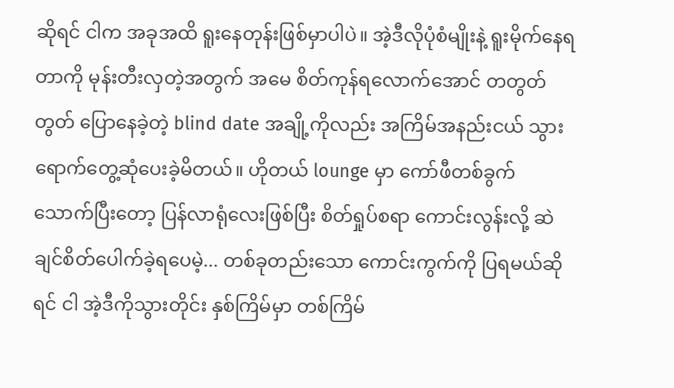ဆိုရင် ငါက အခုအထိ ရူးနေတုန်းဖြစ်မှာပါပဲ။ အဲ့ဒီလိုပုံစံမျိုးနဲ့ ရူးမိုက်နေရတာကို မုန်းတီးလှတဲ့အတွက် အမေ စိတ်ကုန်ရလောက်အောင် တတွတ်တွတ် ပြောနေခဲ့တဲ့ blind date အချို့ကိုလည်း အကြိမ်အနည်းငယ် သွားရောက်တွေ့ဆုံပေးခဲ့မိတယ်။ ဟိုတယ် lounge မှာ ကော်ဖီတစ်ခွက် သောက်ပြီးတော့ ပြန်လာရုံလေးဖြစ်ပြီး စိတ်ရှုပ်စရာ ကောင်းလွန်းလို့ ဆဲချင်စိတ်ပေါက်ခဲ့ရပေမဲ့... တစ်ခုတည်းသော ကောင်းကွက်ကို ပြရမယ်ဆိုရင် ငါ အဲ့ဒီကိုသွားတိုင်း နှစ်ကြိမ်မှာ တစ်ကြိမ်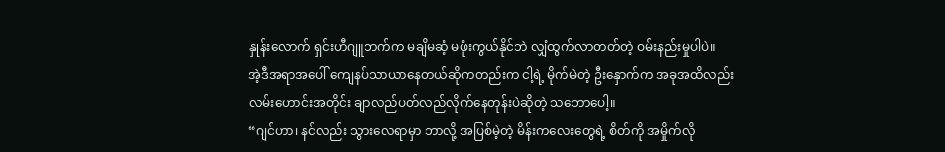နှုန်းလောက် ရှင်းဟီဂျူဘက်က မချိမဆံ့ မဖုံးကွယ်နိုင်ဘဲ လျှံထွက်လာတတ်တဲ့ ဝမ်းနည်းမှုပါပဲ။
အဲ့ဒီအရာအပေါ် ကျေနပ်သာယာနေတယ်ဆိုကတည်းက ငါ့ရဲ့ မိုက်မဲတဲ့ ဦးနှောက်က အခုအထိလည်း လမ်းဟောင်းအတိုင်း ချာလည်ပတ်လည်လိုက်နေတုန်းပဲဆိုတဲ့ သဘောပေါ့။
“ဂျင်ဟာ၊ နင်လည်း သွားလေရာမှာ ဘာလို့ အပြစ်မဲ့တဲ့ မိန်းကလေးတွေရဲ့ စိတ်ကို အမှိုက်လို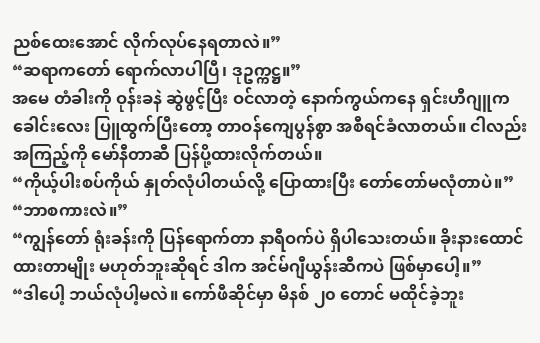ညစ်ထေးအောင် လိုက်လုပ်နေရတာလဲ။”
“ဆရာကတော် ရောက်လာပါပြီ၊ ဒုဥက္ကဋ္ဌ။”
အမေ တံခါးကို ဝုန်းခနဲ ဆွဲဖွင့်ပြီး ဝင်လာတဲ့ နောက်ကွယ်ကနေ ရှင်းဟီဂျူက ခေါင်းလေး ပြူထွက်ပြီးတော့ တာဝန်ကျေပွန်စွာ အစီရင်ခံလာတယ်။ ငါလည်း အကြည့်ကို မော်နီတာဆီ ပြန်ပို့ထားလိုက်တယ်။
“ကိုယ့်ပါးစပ်ကိုယ် နှုတ်လုံပါတယ်လို့ ပြောထားပြီး တော်တော်မလုံတာပဲ။”
“ဘာစကားလဲ။”
“ကျွန်တော် ရုံးခန်းကို ပြန်ရောက်တာ နာရီဝက်ပဲ ရှိပါသေးတယ်။ ခိုးနားထောင်ထားတာမျိုး မဟုတ်ဘူးဆိုရင် ဒါက အင်မ်ဂျီယွန်းဆီကပဲ ဖြစ်မှာပေါ့။”
“ဒါပေါ့ ဘယ်လုံပါ့မလဲ။ ကော်ဖီဆိုင်မှာ မိနစ် ၂၀ တောင် မထိုင်ခဲ့ဘူး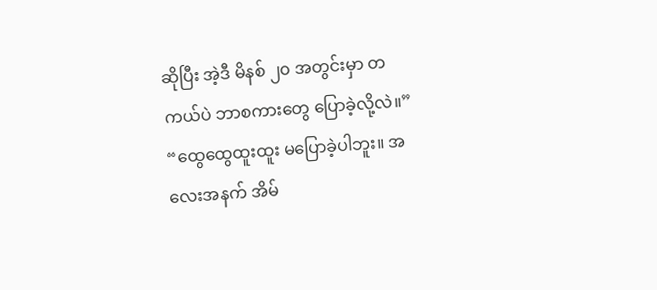ဆိုပြီး အဲ့ဒီ မိနစ် ၂၀ အတွင်းမှာ တကယ်ပဲ ဘာစကားတွေ ပြောခဲ့လို့လဲ။”
“ထွေထွေထူးထူး မပြောခဲ့ပါဘူး။ အလေးအနက် အိမ်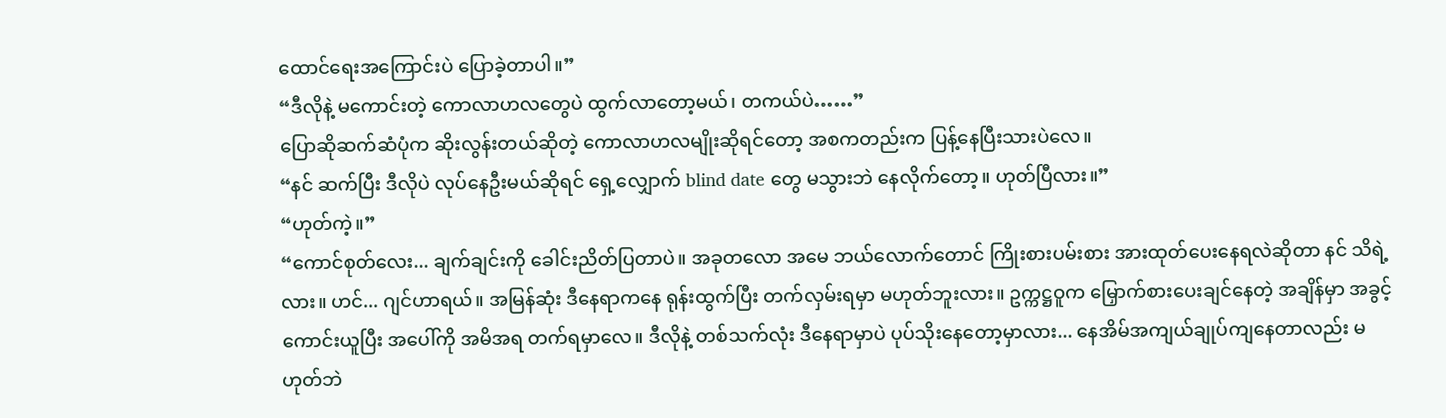ထောင်ရေးအကြောင်းပဲ ပြောခဲ့တာပါ။”
“ဒီလိုနဲ့ မကောင်းတဲ့ ကောလာဟလတွေပဲ ထွက်လာတော့မယ်၊ တကယ်ပဲ……”
ပြောဆိုဆက်ဆံပုံက ဆိုးလွန်းတယ်ဆိုတဲ့ ကောလာဟလမျိုးဆိုရင်တော့ အစကတည်းက ပြန့်နေပြီးသားပဲလေ။
“နင် ဆက်ပြီး ဒီလိုပဲ လုပ်နေဦးမယ်ဆိုရင် ရှေ့လျှောက် blind date တွေ မသွားဘဲ နေလိုက်တော့။ ဟုတ်ပြီလား။”
“ဟုတ်ကဲ့။”
“ကောင်စုတ်လေး... ချက်ချင်းကို ခေါင်းညိတ်ပြတာပဲ။ အခုတလော အမေ ဘယ်လောက်တောင် ကြိုးစားပမ်းစား အားထုတ်ပေးနေရလဲဆိုတာ နင် သိရဲ့လား။ ဟင်... ဂျင်ဟာရယ်။ အမြန်ဆုံး ဒီနေရာကနေ ရုန်းထွက်ပြီး တက်လှမ်းရမှာ မဟုတ်ဘူးလား။ ဥက္ကဋ္ဌဝူက မြှောက်စားပေးချင်နေတဲ့ အချိန်မှာ အခွင့်ကောင်းယူပြီး အပေါ်ကို အမိအရ တက်ရမှာလေ။ ဒီလိုနဲ့ တစ်သက်လုံး ဒီနေရာမှာပဲ ပုပ်သိုးနေတော့မှာလား... နေအိမ်အကျယ်ချုပ်ကျနေတာလည်း မဟုတ်ဘဲ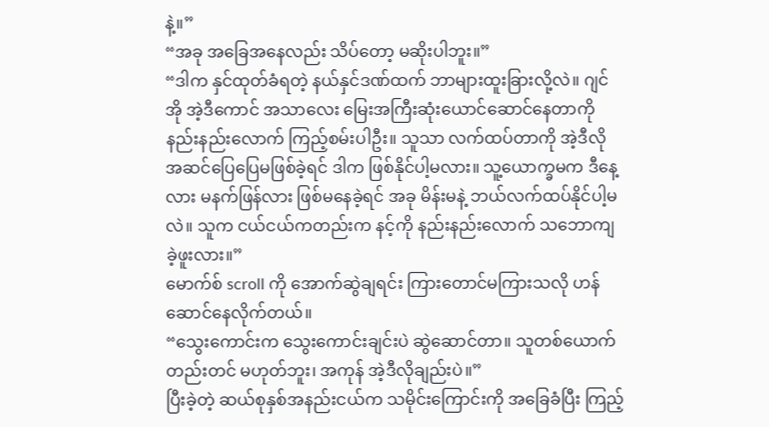နဲ့။”
“အခု အခြေအနေလည်း သိပ်တော့ မဆိုးပါဘူး။”
“ဒါက နှင်ထုတ်ခံရတဲ့ နယ်နှင်ဒဏ်ထက် ဘာများထူးခြားလို့လဲ။ ဂျင်အို အဲ့ဒီကောင် အသာလေး မြေးအကြီးဆုံးယောင်ဆောင်နေတာကို နည်းနည်းလောက် ကြည့်စမ်းပါဦး။ သူသာ လက်ထပ်တာကို အဲ့ဒီလို အဆင်ပြေပြေမဖြစ်ခဲ့ရင် ဒါက ဖြစ်နိုင်ပါ့မလား။ သူ့ယောက္ခမက ဒီနေ့လား မနက်ဖြန်လား ဖြစ်မနေခဲ့ရင် အခု မိန်းမနဲ့ ဘယ်လက်ထပ်နိုင်ပါ့မလဲ။ သူက ငယ်ငယ်ကတည်းက နင့်ကို နည်းနည်းလောက် သဘောကျခဲ့ဖူးလား။”
မောက်စ် scroll ကို အောက်ဆွဲချရင်း ကြားတောင်မကြားသလို ဟန်ဆောင်နေလိုက်တယ်။
“သွေးကောင်းက သွေးကောင်းချင်းပဲ ဆွဲဆောင်တာ။ သူတစ်ယောက်တည်းတင် မဟုတ်ဘူး၊ အကုန် အဲ့ဒီလိုချည်းပဲ။”
ပြီးခဲ့တဲ့ ဆယ်စုနှစ်အနည်းငယ်က သမိုင်းကြောင်းကို အခြေခံပြီး ကြည့်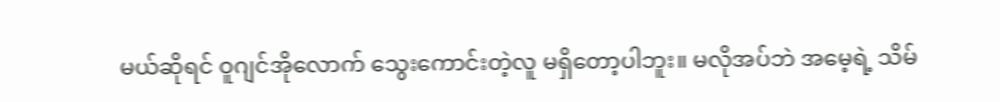မယ်ဆိုရင် ဝူဂျင်အိုလောက် သွေးကောင်းတဲ့လူ မရှိတော့ပါဘူး။ မလိုအပ်ဘဲ အမေ့ရဲ့ သိမ်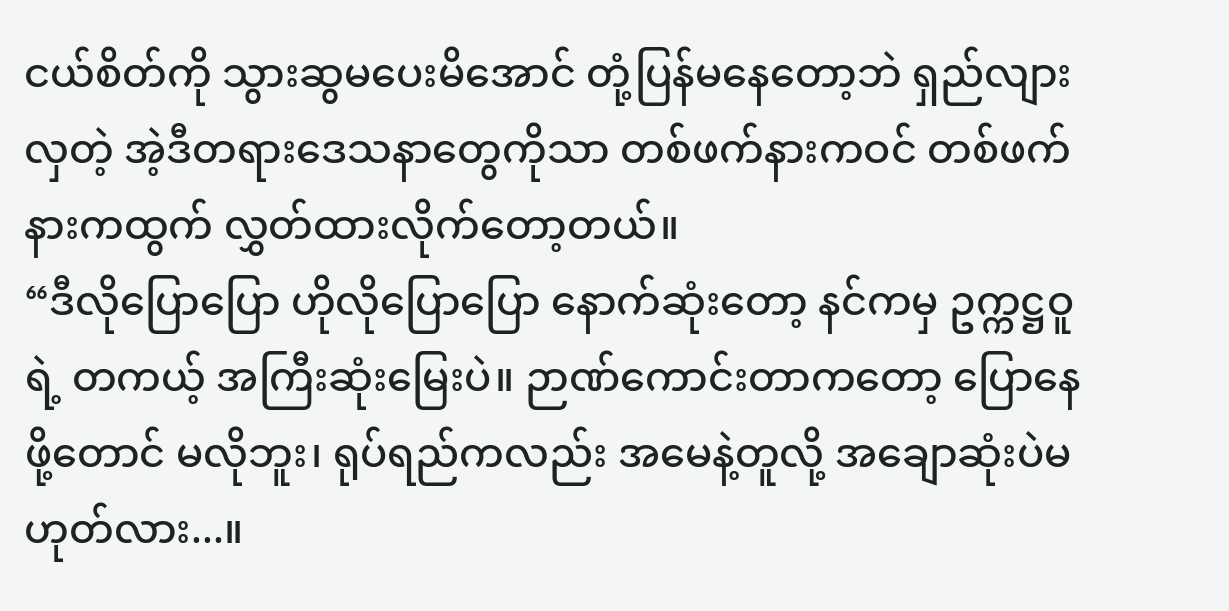ငယ်စိတ်ကို သွားဆွမပေးမိအောင် တုံ့ပြန်မနေတော့ဘဲ ရှည်လျားလှတဲ့ အဲ့ဒီတရားဒေသနာတွေကိုသာ တစ်ဖက်နားကဝင် တစ်ဖက်နားကထွက် လွှတ်ထားလိုက်တော့တယ်။
“ဒီလိုပြောပြော ဟိုလိုပြောပြော နောက်ဆုံးတော့ နင်ကမှ ဥက္ကဋ္ဌဝူရဲ့ တကယ့် အကြီးဆုံးမြေးပဲ။ ဉာဏ်ကောင်းတာကတော့ ပြောနေဖို့တောင် မလိုဘူး၊ ရုပ်ရည်ကလည်း အမေနဲ့တူလို့ အချောဆုံးပဲမဟုတ်လား...။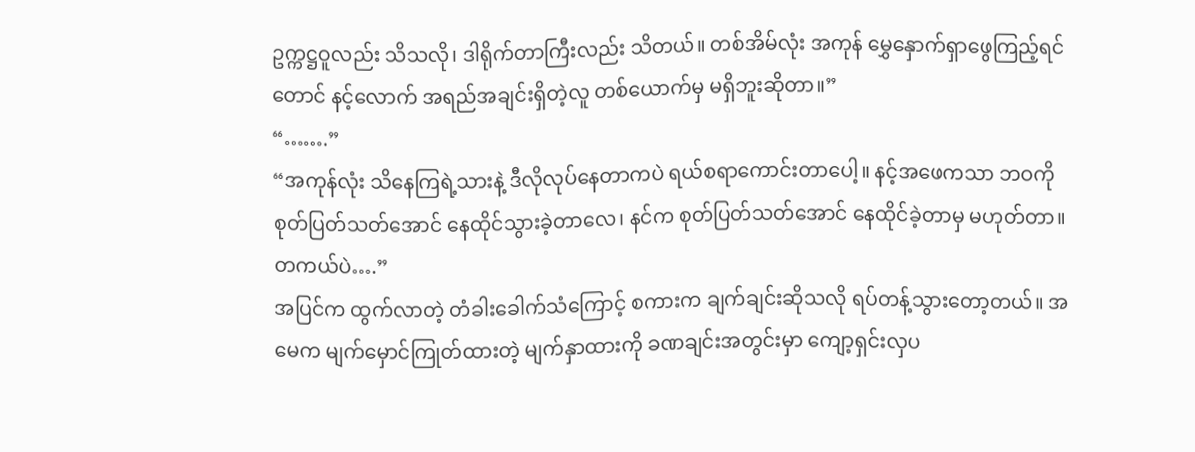ဥက္ကဋ္ဌဝူလည်း သိသလို၊ ဒါရိုက်တာကြီးလည်း သိတယ်။ တစ်အိမ်လုံး အကုန် မွှေနှောက်ရှာဖွေကြည့်ရင်တောင် နင့်လောက် အရည်အချင်းရှိတဲ့လူ တစ်ယောက်မှ မရှိဘူးဆိုတာ။”
“…….”
“အကုန်လုံး သိနေကြရဲ့သားနဲ့ ဒီလိုလုပ်နေတာကပဲ ရယ်စရာကောင်းတာပေါ့။ နင့်အဖေကသာ ဘဝကို စုတ်ပြတ်သတ်အောင် နေထိုင်သွားခဲ့တာလေ၊ နင်က စုတ်ပြတ်သတ်အောင် နေထိုင်ခဲ့တာမှ မဟုတ်တာ။ တကယ်ပဲ….”
အပြင်က ထွက်လာတဲ့ တံခါးခေါက်သံကြောင့် စကားက ချက်ချင်းဆိုသလို ရပ်တန့်သွားတော့တယ်။ အမေက မျက်မှောင်ကြုတ်ထားတဲ့ မျက်နှာထားကို ခဏချင်းအတွင်းမှာ ကျော့ရှင်းလှပ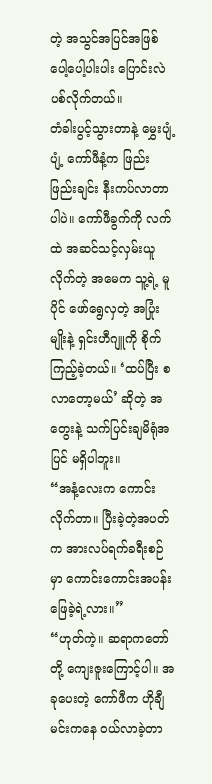တဲ့ အသွင်အပြင်အဖြစ် ပေါ့ပေါ့ပါးပါး ပြောင်းလဲပစ်လိုက်တယ်။
တံခါးပွင့်သွားတာနဲ့ မွှေးပျံ့ပျံ့ ကော်ဖီနံ့က ဖြည်းဖြည်းချင်း နီးကပ်လာတာပါပဲ။ ကော်ဖီခွက်ကို လက်ထဲ အဆင်သင့်လှမ်းယူလိုက်တဲ့ အမေက သူ့ရဲ့ မူပိုင် ဖော်ရွေလှတဲ့ အပြုံးမျိုးနဲ့ ရှင်းဟီဂျူကို စိုက်ကြည့်ခဲ့တယ်။ ‘ထပ်ပြီး စလာတော့မယ်’ ဆိုတဲ့ အတွေးနဲ့ သက်ပြင်းချမိရုံအပြင် မရှိပါဘူး။
“အနံ့လေးက ကောင်းလိုက်တာ။ ပြီးခဲ့တဲ့အပတ်က အားလပ်ရက်ခရီးစဉ်မှာ ကောင်းကောင်းအပန်းဖြေခဲ့ရဲ့လား။”
“ဟုတ်ကဲ့။ ဆရာကတော်တို့ ကျေးဇူးကြောင့်ပါ။ အခုပေးတဲ့ ကော်ဖီက ဟိုချီမင်းကနေ ဝယ်လာခဲ့တာ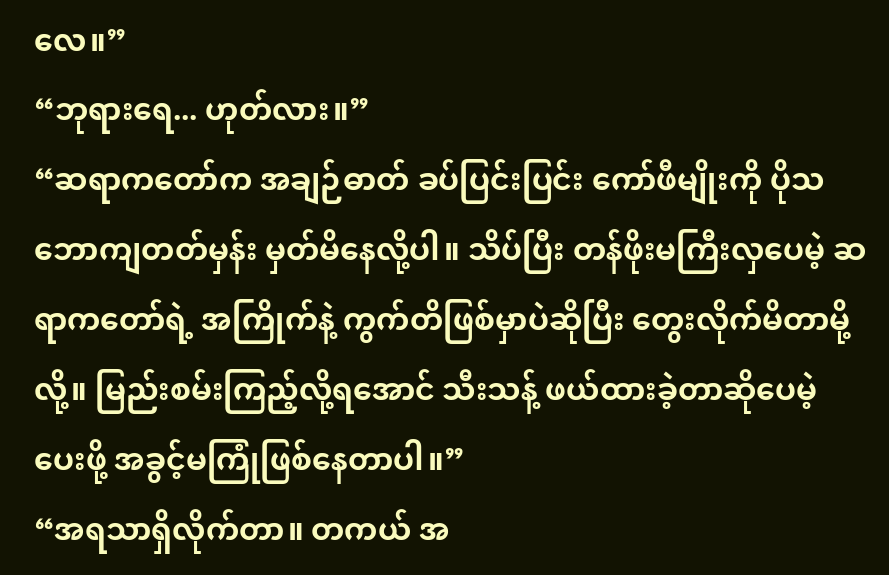လေ။”
“ဘုရားရေ... ဟုတ်လား။”
“ဆရာကတော်က အချဉ်ဓာတ် ခပ်ပြင်းပြင်း ကော်ဖီမျိုးကို ပိုသဘောကျတတ်မှန်း မှတ်မိနေလို့ပါ။ သိပ်ပြီး တန်ဖိုးမကြီးလှပေမဲ့ ဆရာကတော်ရဲ့ အကြိုက်နဲ့ ကွက်တိဖြစ်မှာပဲဆိုပြီး တွေးလိုက်မိတာမို့လို့။ မြည်းစမ်းကြည့်လို့ရအောင် သီးသန့် ဖယ်ထားခဲ့တာဆိုပေမဲ့ ပေးဖို့ အခွင့်မကြုံဖြစ်နေတာပါ။”
“အရသာရှိလိုက်တာ။ တကယ် အ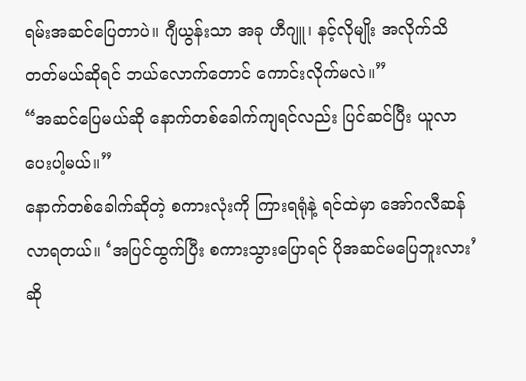ရမ်းအဆင်ပြေတာပဲ။ ဂျီယွန်းသာ အခု ဟီဂျူ၊ နင့်လိုမျိုး အလိုက်သိတတ်မယ်ဆိုရင် ဘယ်လောက်တောင် ကောင်းလိုက်မလဲ။”
“အဆင်ပြေမယ်ဆို နောက်တစ်ခေါက်ကျရင်လည်း ပြင်ဆင်ပြီး ယူလာပေးပါ့မယ်။”
နောက်တစ်ခေါက်ဆိုတဲ့ စကားလုံးကို ကြားရရုံနဲ့ ရင်ထဲမှာ အော်ဂလီဆန်လာရတယ်။ ‘အပြင်ထွက်ပြီး စကားသွားပြောရင် ပိုအဆင်မပြေဘူးလား’ ဆို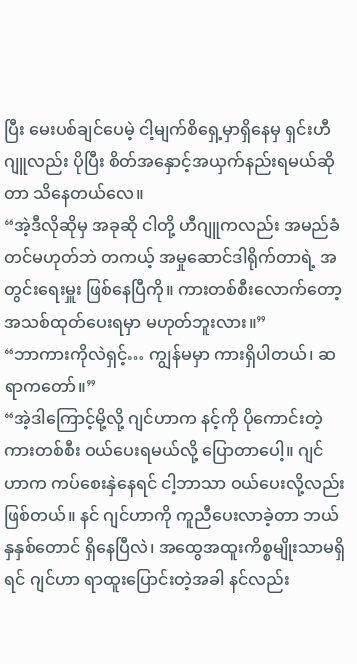ပြီး မေးပစ်ချင်ပေမဲ့ ငါ့မျက်စိရှေ့မှာရှိနေမှ ရှင်းဟီဂျူလည်း ပိုပြီး စိတ်အနှောင့်အယှက်နည်းရမယ်ဆိုတာ သိနေတယ်လေ။
“အဲ့ဒီလိုဆိုမှ အခုဆို ငါတို့ ဟီဂျူကလည်း အမည်ခံတင်မဟုတ်ဘဲ တကယ့် အမှုဆောင်ဒါရိုက်တာရဲ့ အတွင်းရေးမှူး ဖြစ်နေပြီကို။ ကားတစ်စီးလောက်တော့ အသစ်ထုတ်ပေးရမှာ မဟုတ်ဘူးလား။”
“ဘာကားကိုလဲရှင့်… ကျွန်မမှာ ကားရှိပါတယ်၊ ဆရာကတော်။”
“အဲ့ဒါကြောင့်မို့လို့ ဂျင်ဟာက နင့်ကို ပိုကောင်းတဲ့ကားတစ်စီး ဝယ်ပေးရမယ်လို့ ပြောတာပေါ့။ ဂျင်ဟာက ကပ်စေးနှဲနေရင် ငါ့ဘာသာ ဝယ်ပေးလို့လည်းဖြစ်တယ်။ နင် ဂျင်ဟာကို ကူညီပေးလာခဲ့တာ ဘယ်နှနှစ်တောင် ရှိနေပြီလဲ၊ အထွေအထူးကိစ္စမျိုးသာမရှိရင် ဂျင်ဟာ ရာထူးပြောင်းတဲ့အခါ နင်လည်း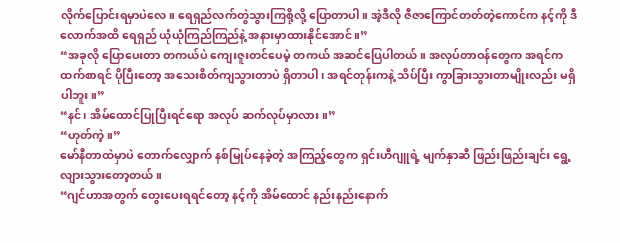လိုက်ပြောင်းရမှာပဲလေ။ ရေရှည်လက်တွဲသွားကြစို့လို့ ပြောတာပါ။ အဲ့ဒီလို ဇီဇာကြောင်တတ်တဲ့ကောင်က နင့်ကို ဒီလောက်အထိ ရေရှည် ယုံယုံကြည်ကြည်နဲ့ အနားမှာထားနိုင်အောင်။”
“အခုလို ပြောပေးတာ တကယ်ပဲ ကျေးဇူးတင်ပေမဲ့ တကယ် အဆင်ပြေပါတယ်။ အလုပ်တာဝန်တွေက အရင်ကထက်စာရင် ပိုပြီးတော့ အသေးစိတ်ကျသွားတာပဲ ရှိတာပါ၊ အရင်တုန်းကနဲ့ သိပ်ပြီး ကွာခြားသွားတာမျိုးလည်း မရှိပါဘူး။”
“နင်၊ အိမ်ထောင်ပြုပြီးရင်ရော အလုပ် ဆက်လုပ်မှာလား။”
“ဟုတ်ကဲ့။”
မော်နီတာထဲမှာပဲ တောက်လျှောက် နစ်မြုပ်နေခဲ့တဲ့ အကြည့်တွေက ရှင်းဟီဂျူရဲ့ မျက်နှာဆီ ဖြည်းဖြည်းချင်း ရွေ့လျားသွားတော့တယ်။
“ဂျင်ဟာအတွက် တွေးပေးရရင်တော့ နင့်ကို အိမ်ထောင် နည်းနည်းနောက်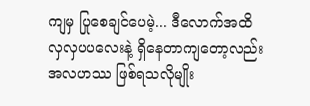ကျမှ ပြုစေချင်ပေမဲ့... ဒီလောက်အထိ လှလှပပလေးနဲ့ ရှိနေတာကျတော့လည်း အလဟဿ ဖြစ်ရသလိုမျိုး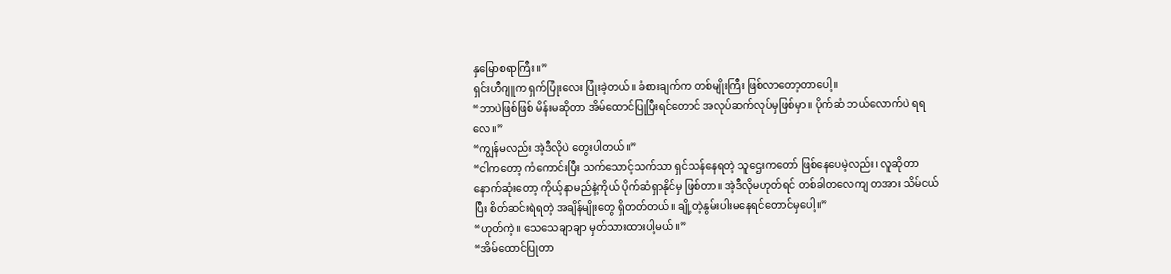နှမြောစရာကြီး။”
ရှင်းဟီဂျူက ရှက်ပြုံးလေး ပြုံးခဲ့တယ်။ ခံစားချက်က တစ်မျိုးကြီး ဖြစ်လာတော့တာပေါ့။
“ဘာပဲဖြစ်ဖြစ် မိန်းမဆိုတာ အိမ်ထောင်ပြုပြီးရင်တောင် အလုပ်ဆက်လုပ်မှဖြစ်မှာ။ ပိုက်ဆံ ဘယ်လောက်ပဲ ရရလေ။”
“ကျွန်မလည်း အဲ့ဒီလိုပဲ တွေးပါတယ်။”
“ငါကတော့ ကံကောင်းပြီး သက်သောင့်သက်သာ ရှင်သန်နေရတဲ့ သူဌေးကတော် ဖြစ်နေပေမဲ့လည်း၊ လူဆိုတာ နောက်ဆုံးတော့ ကိုယ့်နာမည်နဲ့ကိုယ် ပိုက်ဆံရှာနိုင်မှ ဖြစ်တာ။ အဲ့ဒီလိုမဟုတ်ရင် တစ်ခါတလေကျ တအား သိမ်ငယ်ပြီး စိတ်ဆင်းရဲရတဲ့ အချိန်မျိုးတွေ ရှိတတ်တယ်။ ချို့တဲ့နွမ်းပါးမနေရင်တောင်မှပေါ့။”
“ဟုတ်ကဲ့။ သေသေချာချာ မှတ်သားထားပါ့မယ်။”
“အိမ်ထောင်ပြုတာ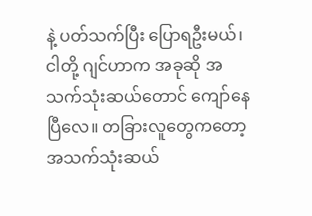နဲ့ ပတ်သက်ပြီး ပြောရဦးမယ်၊ ငါတို့ ဂျင်ဟာက အခုဆို အသက်သုံးဆယ်တောင် ကျော်နေပြီလေ။ တခြားလူတွေကတော့ အသက်သုံးဆယ်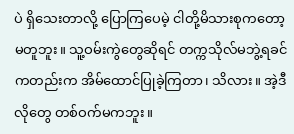ပဲ ရှိသေးတာလို့ ပြောကြပေမဲ့ ငါတို့မိသားစုကတော့ မတူဘူး။ သူ့ဝမ်းကွဲတွေဆိုရင် တက္ကသိုလ်မဘွဲ့ရခင်ကတည်းက အိမ်ထောင်ပြုခဲ့ကြတာ၊ သိလား။ အဲ့ဒီလိုတွေ တစ်ဝက်မကဘူး။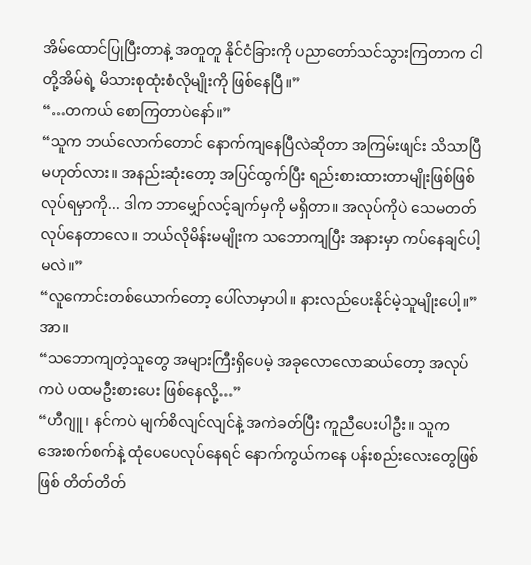အိမ်ထောင်ပြုပြီးတာနဲ့ အတူတူ နိုင်ငံခြားကို ပညာတော်သင်သွားကြတာက ငါတို့အိမ်ရဲ့ မိသားစုထုံးစံလိုမျိုးကို ဖြစ်နေပြီ။”
“…တကယ် စောကြတာပဲနော်။”
“သူက ဘယ်လောက်တောင် နောက်ကျနေပြီလဲဆိုတာ အကြမ်းဖျင်း သိသာပြီမဟုတ်လား။ အနည်းဆုံးတော့ အပြင်ထွက်ပြီး ရည်းစားထားတာမျိုးဖြစ်ဖြစ် လုပ်ရမှာကို... ဒါက ဘာမျှော်လင့်ချက်မှကို မရှိတာ။ အလုပ်ကိုပဲ သေမတတ် လုပ်နေတာလေ။ ဘယ်လိုမိန်းမမျိုးက သဘောကျပြီး အနားမှာ ကပ်နေချင်ပါ့မလဲ။”
“လူကောင်းတစ်ယောက်တော့ ပေါ်လာမှာပါ။ နားလည်ပေးနိုင်မဲ့သူမျိုးပေါ့။”
အာ။
“သဘောကျတဲ့သူတွေ အများကြီးရှိပေမဲ့ အခုလောလောဆယ်တော့ အလုပ်ကပဲ ပထမဦးစားပေး ဖြစ်နေလို့…”
“ဟီဂျူ၊ နင်ကပဲ မျက်စိလျင်လျင်နဲ့ အကဲခတ်ပြီး ကူညီပေးပါဦး။ သူက အေးစက်စက်နဲ့ ထုံပေပေလုပ်နေရင် နောက်ကွယ်ကနေ ပန်းစည်းလေးတွေဖြစ်ဖြစ် တိတ်တိတ်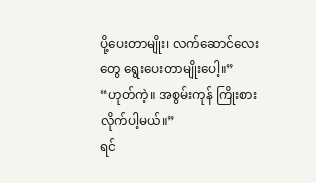ပို့ပေးတာမျိုး၊ လက်ဆောင်လေးတွေ ရွေးပေးတာမျိုးပေါ့။”
“ဟုတ်ကဲ့။ အစွမ်းကုန် ကြိုးစားလိုက်ပါ့မယ်။”
ရင်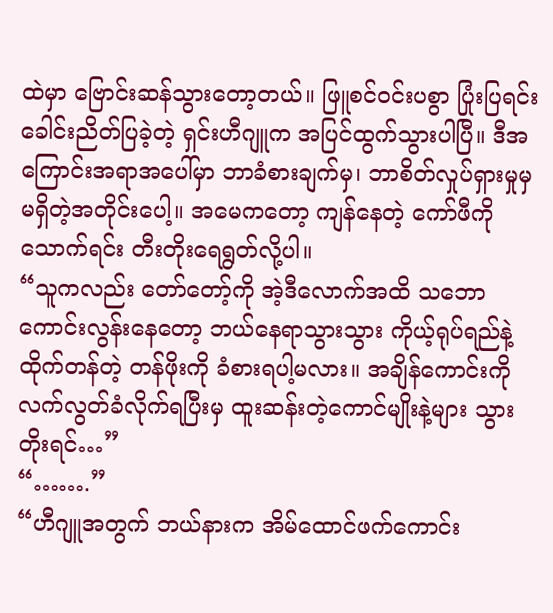ထဲမှာ ဗြောင်းဆန်သွားတော့တယ်။ ဖြူစင်ဝင်းပစွာ ပြုံးပြရင်း ခေါင်းညိတ်ပြခဲ့တဲ့ ရှင်းဟီဂျူက အပြင်ထွက်သွားပါပြီ။ ဒီအကြောင်းအရာအပေါ်မှာ ဘာခံစားချက်မှ၊ ဘာစိတ်လှုပ်ရှားမှုမှ မရှိတဲ့အတိုင်းပေါ့။ အမေကတော့ ကျန်နေတဲ့ ကော်ဖီကို သောက်ရင်း တီးတိုးရေရွတ်လို့ပါ။
“သူကလည်း တော်တော့်ကို အဲ့ဒီလောက်အထိ သဘောကောင်းလွန်းနေတော့ ဘယ်နေရာသွားသွား ကိုယ့်ရုပ်ရည်နဲ့ ထိုက်တန်တဲ့ တန်ဖိုးကို ခံစားရပါ့မလား။ အချိန်ကောင်းကို လက်လွတ်ခံလိုက်ရပြီးမှ ထူးဆန်းတဲ့ကောင်မျိုးနဲ့များ သွားတိုးရင်…”
“…….”
“ဟီဂျူအတွက် ဘယ်နားက အိမ်ထောင်ဖက်ကောင်း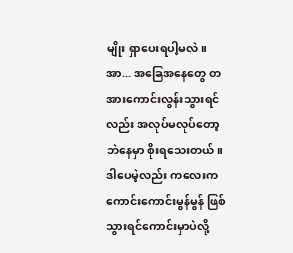မျိုး ရှာပေးရပါ့မလဲ။ အာ... အခြေအနေတွေ တအားကောင်းလွန်းသွားရင်လည်း အလုပ်မလုပ်တော့ဘဲနေမှာ စိုးရသေးတယ်။ ဒါပေမဲ့လည်း ကလေးက ကောင်းကောင်းမွန်မွန် ဖြစ်သွားရင်ကောင်းမှာပဲလို့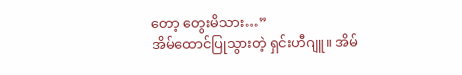တော့ တွေးမိသား…”
အိမ်ထောင်ပြုသွားတဲ့ ရှင်းဟီဂျူ။ အိမ်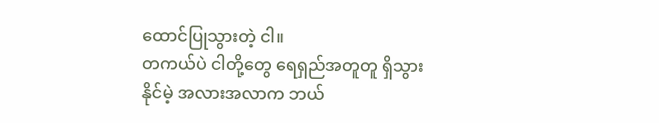ထောင်ပြုသွားတဲ့ ငါ။
တကယ်ပဲ ငါတို့တွေ ရေရှည်အတူတူ ရှိသွားနိုင်မဲ့ အလားအလာက ဘယ်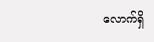လောက်ရှိ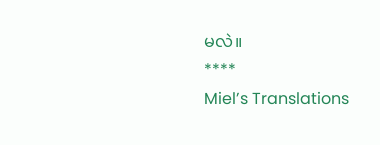မလဲ။
****
Miel’s Translations